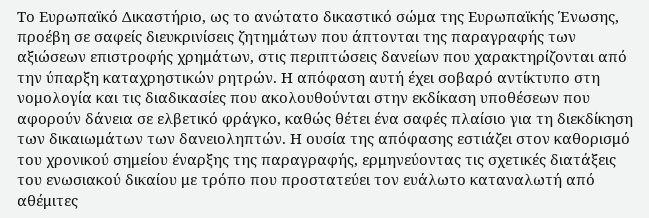Το Ευρωπαϊκό Δικαστήριο, ως το ανώτατο δικαστικό σώμα της Ευρωπαϊκής Ένωσης, προέβη σε σαφείς διευκρινίσεις ζητημάτων που άπτονται της παραγραφής των αξιώσεων επιστροφής χρημάτων, στις περιπτώσεις δανείων που χαρακτηρίζονται από την ύπαρξη καταχρηστικών ρητρών. Η απόφαση αυτή έχει σοβαρό αντίκτυπο στη νομολογία και τις διαδικασίες που ακολουθούνται στην εκδίκαση υποθέσεων που αφορούν δάνεια σε ελβετικό φράγκο, καθώς θέτει ένα σαφές πλαίσιο για τη διεκδίκηση των δικαιωμάτων των δανειοληπτών. Η ουσία της απόφασης εστιάζει στον καθορισμό του χρονικού σημείου έναρξης της παραγραφής, ερμηνεύοντας τις σχετικές διατάξεις του ενωσιακού δικαίου με τρόπο που προστατεύει τον ευάλωτο καταναλωτή από αθέμιτες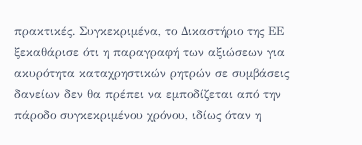πρακτικές. Συγκεκριμένα, το Δικαστήριο της ΕΕ ξεκαθάρισε ότι η παραγραφή των αξιώσεων για ακυρότητα καταχρηστικών ρητρών σε συμβάσεις δανείων δεν θα πρέπει να εμποδίζεται από την πάροδο συγκεκριμένου χρόνου, ιδίως όταν η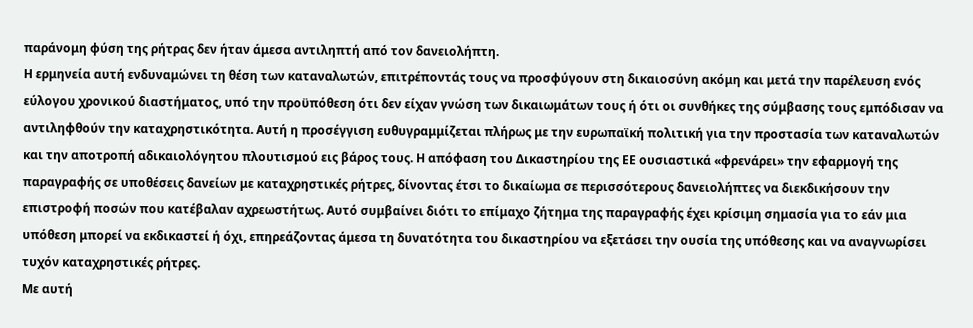παράνομη φύση της ρήτρας δεν ήταν άμεσα αντιληπτή από τον δανειολήπτη.
Η ερμηνεία αυτή ενδυναμώνει τη θέση των καταναλωτών, επιτρέποντάς τους να προσφύγουν στη δικαιοσύνη ακόμη και μετά την παρέλευση ενός εύλογου χρονικού διαστήματος, υπό την προϋπόθεση ότι δεν είχαν γνώση των δικαιωμάτων τους ή ότι οι συνθήκες της σύμβασης τους εμπόδισαν να αντιληφθούν την καταχρηστικότητα. Αυτή η προσέγγιση ευθυγραμμίζεται πλήρως με την ευρωπαϊκή πολιτική για την προστασία των καταναλωτών και την αποτροπή αδικαιολόγητου πλουτισμού εις βάρος τους. Η απόφαση του Δικαστηρίου της ΕΕ ουσιαστικά «φρενάρει» την εφαρμογή της παραγραφής σε υποθέσεις δανείων με καταχρηστικές ρήτρες, δίνοντας έτσι το δικαίωμα σε περισσότερους δανειολήπτες να διεκδικήσουν την επιστροφή ποσών που κατέβαλαν αχρεωστήτως. Αυτό συμβαίνει διότι το επίμαχο ζήτημα της παραγραφής έχει κρίσιμη σημασία για το εάν μια υπόθεση μπορεί να εκδικαστεί ή όχι, επηρεάζοντας άμεσα τη δυνατότητα του δικαστηρίου να εξετάσει την ουσία της υπόθεσης και να αναγνωρίσει τυχόν καταχρηστικές ρήτρες.
Με αυτή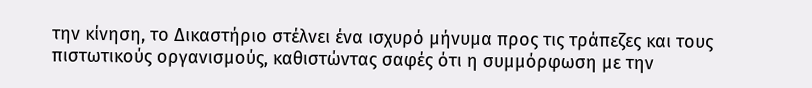την κίνηση, το Δικαστήριο στέλνει ένα ισχυρό μήνυμα προς τις τράπεζες και τους πιστωτικούς οργανισμούς, καθιστώντας σαφές ότι η συμμόρφωση με την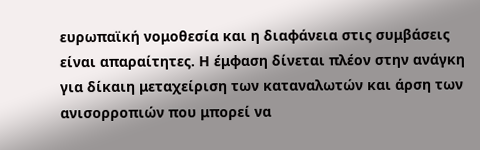ευρωπαϊκή νομοθεσία και η διαφάνεια στις συμβάσεις είναι απαραίτητες. Η έμφαση δίνεται πλέον στην ανάγκη για δίκαιη μεταχείριση των καταναλωτών και άρση των ανισορροπιών που μπορεί να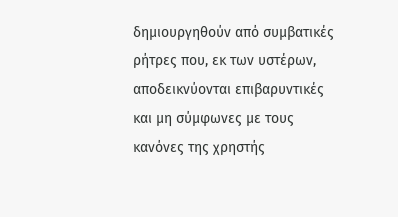δημιουργηθούν από συμβατικές ρήτρες που, εκ των υστέρων, αποδεικνύονται επιβαρυντικές και μη σύμφωνες με τους κανόνες της χρηστής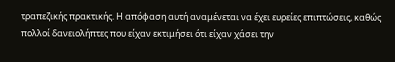τραπεζικής πρακτικής. Η απόφαση αυτή αναμένεται να έχει ευρείες επιπτώσεις, καθώς πολλοί δανειολήπτες που είχαν εκτιμήσει ότι είχαν χάσει την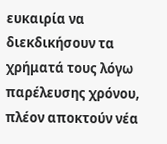ευκαιρία να διεκδικήσουν τα χρήματά τους λόγω παρέλευσης χρόνου, πλέον αποκτούν νέα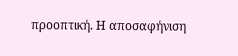προοπτική. Η αποσαφήνιση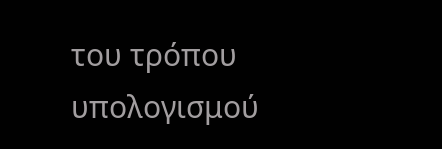του τρόπου υπολογισμού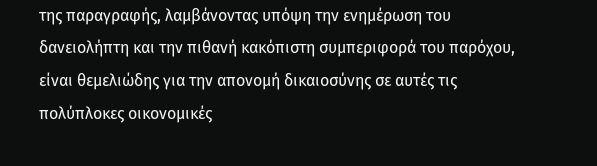της παραγραφής, λαμβάνοντας υπόψη την ενημέρωση του δανειολήπτη και την πιθανή κακόπιστη συμπεριφορά του παρόχου, είναι θεμελιώδης για την απονομή δικαιοσύνης σε αυτές τις πολύπλοκες οικονομικές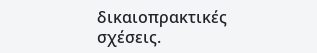δικαιοπρακτικές σχέσεις.